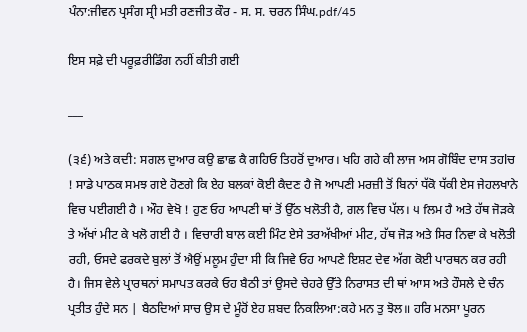ਪੰਨਾ:ਜੀਵਨ ਪ੍ਰਸੰਗ ਸ੍ਰੀ ਮਤੀ ਰਣਜੀਤ ਕੌਰ - ਸ. ਸ. ਚਰਨ ਸਿੰਘ.pdf/45

ਇਸ ਸਫ਼ੇ ਦੀ ਪਰੂਫ਼ਰੀਡਿੰਗ ਨਹੀਂ ਕੀਤੀ ਗਈ

___

(੩੬) ਅਤੇ ਕਦੀ: ਸਗਲ ਦੁਆਰ ਕਉ ਛਾਛ ਕੈ ਗਹਿਓ ਤਿਹਰੋਂ ਦੁਆਰ। ਖਹਿ ਗਹੇ ਕੀ ਲਾਜ ਅਸ ਗੋਬਿੰਦ ਦਾਸ ਤਹlਚ ! ਸਾਡੇ ਪਾਠਕ ਸਮਝ ਗਏ ਹੋਣਗੇ ਕਿ ਏਹ ਬਲਕਾਂ ਕੋਈ ਕੈਦਣ ਹੈ ਜੋ ਆਪਣੀ ਮਰਜ਼ੀ ਤੋਂ ਬਿਨਾਂ ਧੱਕੋ ਧੱਕੀ ਏਸ ਜੇਹਲਖਾਨੇ ਵਿਚ ਪਈਗਈ ਹੈ । ਔਹ ਵੇਖੋ ! ਹੁਣ ਓਹ ਆਪਣੀ ਥਾਂ ਤੋਂ ਉੱਠ ਖਲੋਤੀ ਹੈ, ਗਲ ਵਿਚ ਪੱਲ। ੫ fਲਮ ਹੈ ਅਤੇ ਹੱਥ ਜੋੜਕੇ ਤੇ ਅੱਖਾਂ ਮੀਟ ਕੇ ਖਲੋ ਗਈ ਹੈ । ਵਿਚਾਰੀ ਬਾਲ ਕਈ ਮਿੰਟ ਏਸੇ ਤਰਅੱਖੀਆਂ ਮੀਟ, ਹੱਥ ਜੋੜ ਅਤੇ ਸਿਰ ਨਿਵਾ ਕੇ ਖਲੋਤੀ ਰਹੀ, ਓਸਦੇ ਫਰਕਦੇ ਬੁਲਾਂ ਤੋਂ ਐਉਂ ਮਲੂਮ ਹੁੰਦਾ ਸੀ ਕਿ ਜਿਵੇ ਓਹ ਆਪਣੇ ਇਸ਼ਟ ਦੇਵ ਅੱਗ ਕੋਈ ਪਾਰਥਨ ਕਰ ਰਹੀ ਹੈ। ਜਿਸ ਵੇਲੇ ਪ੍ਰਾਰਥਨਾਂ ਸਮਾਪਤ ਕਰਕੇ ਓਹ ਬੈਠੀ ਤਾਂ ਉਸਦੇ ਚੇਹਰੇ ਉੱਤੇ ਨਿਰਾਸਤ ਦੀ ਥਾਂ ਆਸ ਅਤੇ ਹੌਸਲੇ ਦੇ ਚੰਨ ਪ੍ਰਤੀਤ ਹੁੰਦੇ ਸਨ | ਬੈਠਦਿਆਂ ਸਾਚ ਉਸ ਦੇ ਮੂੰਹੋਂ ਏਹ ਸ਼ਬਦ ਨਿਕਲਿਆ:ਕਹੇ ਮਨ ਤੁ ਝੋਲ॥ ਹਰਿ ਮਨਸਾ ਪੂਰਨ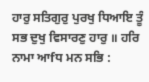ਹਾਰੁ ਸਤਿਗੁਰੁ ਪੁਰਖੁ ਧਿਆਇ ਤੂੰ ਸਭ ਦੁਖੁ ਵਿਸਾਰਣੁ ਹਾਰੁ ॥ ਹਰਿ ਨਾਮਾ ਆfਧ ਮਨ ਸਭਿ :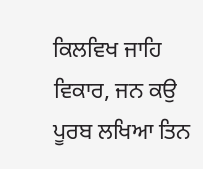ਕਿਲਵਿਖ ਜਾਹਿ ਵਿਕਾਰ, ਜਨ ਕਉ ਪੂਰਬ ਲਖਿਆ ਤਿਨ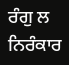ਰੰਗੁ ਲ ਨਿਰੰਕਾਰ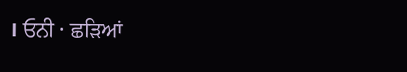। ਓਨੀ · ਛੜਿਆਂ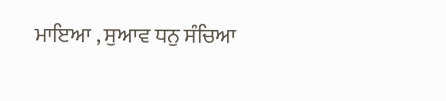ਮਾਇਆ , ਸੁਆਵ ਧਨੁ ਸੰਚਿਆ